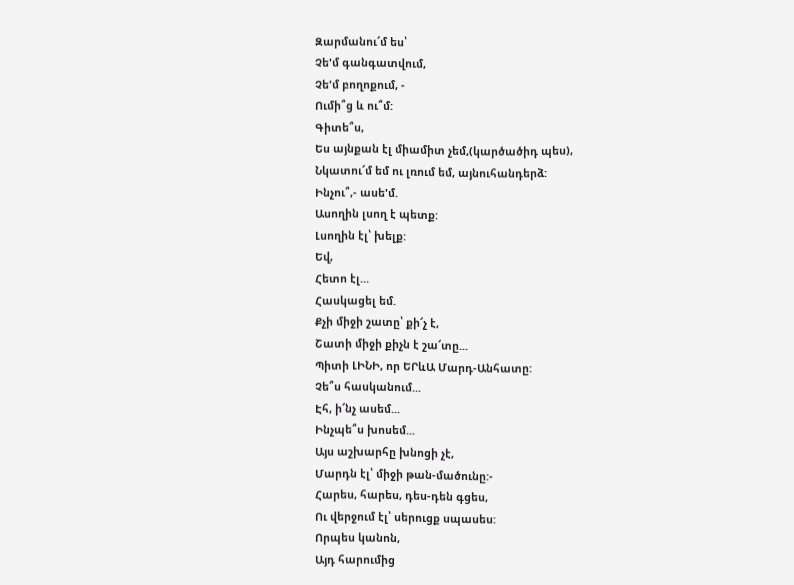Զարմանու՜մ ես՝
Չե'մ գանգատվում,
Չե'մ բողոքում, -
Ումի՞ց և ու՞մ:
Գիտե՞ս,
Ես այնքան էլ միամիտ չեմ,(կարծածիդ պես),
Նկատու՜մ եմ ու լռում եմ, այնուհանդերձ:
Ինչու՞,- ասե'մ.
Ասողին լսող է պետք:
Լսողին էլ՝ խելք:
Եվ,
Հետո էլ...
Հասկացել եմ.
Քչի միջի շատը՝ քի՜չ է,
Շատի միջի քիչն է շա՜տը...
Պիտի ԼԻՆԻ, որ ԵՐևԱ Մարդ-Անհատը:
Չե՞ս հասկանում...
Էհ, ի՜նչ ասեմ...
Ինչպե՞ս խոսեմ...
Այս աշխարհը խնոցի չէ,
Մարդն էլ՝ միջի թան-մածունը:-
Հարես, հարես, դես-դեն գցես,
Ու վերջում էլ՝ սերուցք սպասես:
Որպես կանոն,
Այդ հարումից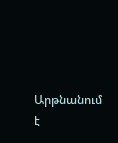Արթնանում է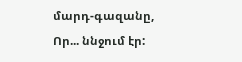մարդ-գազանը,
Որ... ննջում էր: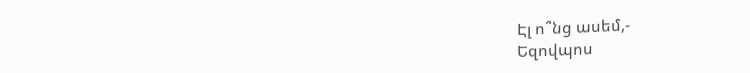Էլ ո՞նց ասեմ,-
Եզովպոս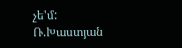չե'մ:
Ռ.Խաստյան